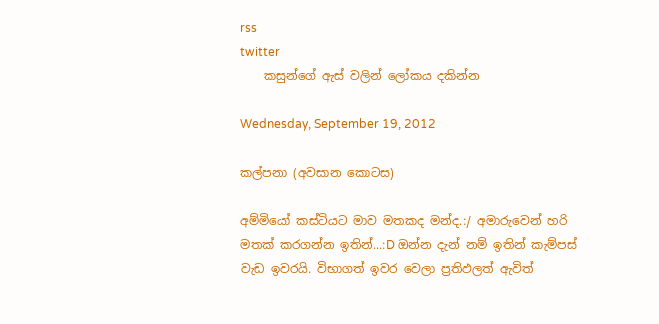rss
twitter
    කසුන්ගේ ඇස් වලින් ලෝකය දකින්න

Wednesday, September 19, 2012

කල්පනා (අවසාන කොටස)

අම්මියෝ කස්ටියට මාව මතකද මන්ද.:/ අමාරුවෙන් හරි මතක් කරගන්න ඉතින්...:D ඔන්න දැන් නම් ඉතින් කැම්පස් වැඩ ඉවරයි. විභාගත් ඉවර වෙලා ප්‍රතිඵලත් ඇවිත්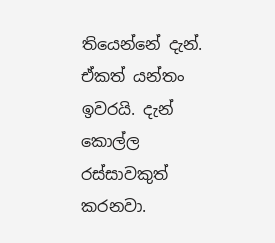තියෙන්නේ දැන්. ඒකත් යන්තං ඉවරයි. දැන් කොල්ල රස්සාවකුත් කරනවා.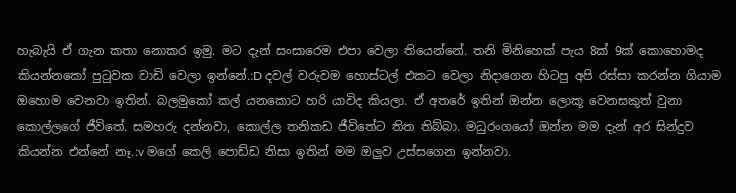හැබැයි ඒ ගැන කතා නොකර ඉමු. මට දැන් සංසාරෙම එපා වෙලා තියෙන්නේ. තනි මිනිහෙක් පැය 8ක් 9ක් කොහොමද කියන්නකෝ පුටුවක වාඩි වෙලා ඉන්නේ.:D දවල් වරුවම හොස්ටල් එකට වෙලා නිදාගෙන හිටපු අපි රස්සා කරන්න ගියාම ඔහොම වෙනවා ඉතින්. බලමුකෝ කල් යනකොට හරි යාවිද කියලා. ඒ අතරේ ඉතින් ඔන්න ලොකූ වෙනසකුත් වුනා කොල්ලගේ ජීවිතේ. සමහරු දන්නවා, කොල්ල තනිකඩ ජීවිතේට තිත තිබ්බා. මධුරංගයෝ ඔන්න මම දැන් අර සින්දුව කියන්න එන්නේ නෑ.:v මගේ කෙලි පොඩ්ඩ නිසා ඉතින් මම ඔලුව උස්සගෙන ඉන්නවා.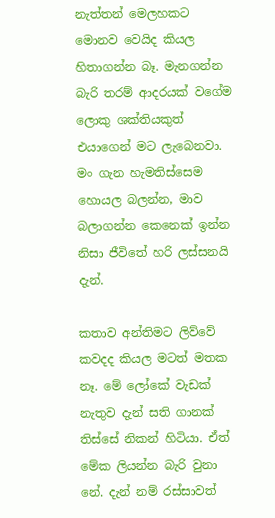නැත්තන් මෙලහකට මොනව වෙයිද කියල හිතාගන්න බෑ. මැනගන්න බැරි තරම් ආදරයක් වගේම ලොකු ශක්තියකුත් එයාගෙන් මට ලැබෙනවා. මං ගැන හැමතිස්සෙම හොයල බලන්න, මාව බලාගන්න කෙනෙක් ඉන්න නිසා ජීවිතේ හරි ලස්සනයි දැන්.

කතාව අන්තිමට ලිව්වේ කවදද කියල මටත් මතක නෑ. මේ ලෝකේ වැඩක් නැතුව දැන් සති ගානක් තිස්සේ නිකන් හිටියා. ඒත් මේක ලියන්න බැරි වුනා නේ. දැන් නම් රස්සාවත්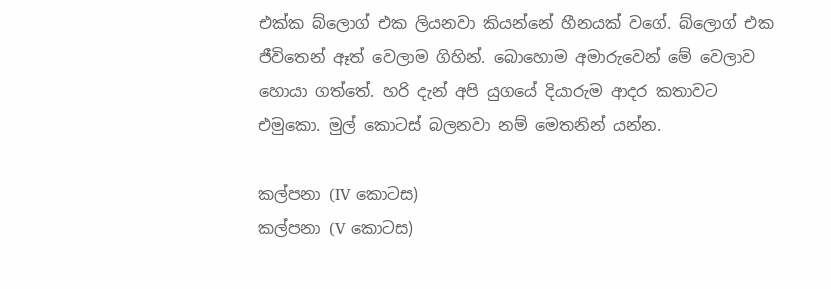එක්ක බ්ලොග් එක ලියනවා කියන්නේ හීනයක්‌ වගේ. බ්ලොග් එක ජීවිතෙන් ඈත් වෙලාම ගිහින්. බොහොම අමාරුවෙන් මේ වෙලාව හොයා ගත්තේ. හරි දැන් අපි යුගයේ දියාරුම ආදර කතාවට එමුකො. මුල් කොටස් බලනවා නම් මෙතනින් යන්න.

කල්පනා (IV කොටස)
කල්පනා (V කොටස)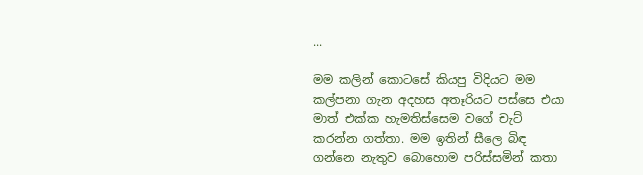...

මම කලින් කොටසේ කියපු විදියට මම කල්පනා ගැන අදහස අතෑරියට පස්සෙ එයා මාත් එක්ක හැමතිස්සෙම වගේ චැට් කරන්න ගත්තා. මම ඉතින් සීලෙ බිඳ ගන්නෙ නැතුව බොහොම පරිස්සමින් කතා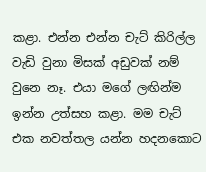කළා. එන්න එන්න චැට් කිරිල්ල වැඩි වුනා මිසක් අඩුවක් නම් වුනෙ නෑ. එයා මගේ ලඟින්ම ඉන්න උත්සහ කළා. මම චැට් එක නවත්තල යන්න හදනකොට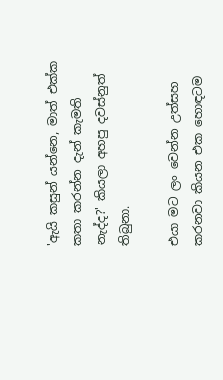'ඇයි කසුන් යන්නෙ, මාත් එක්ක කතා කරන්න දැන් කැමති නැද්ද?' කියලා අහපු දවස්නුත් තිබුනා.

එයා මට ලං වෙන්න උත්සහ කරනවා කියන එක හොඳටම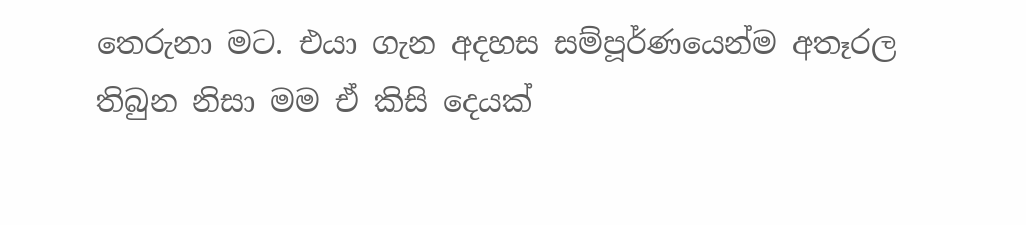තෙරුනා මට. එයා ගැන අදහස සම්පූර්ණයෙන්ම අතෑරල තිබුන නිසා මම ඒ කිසි දෙයක්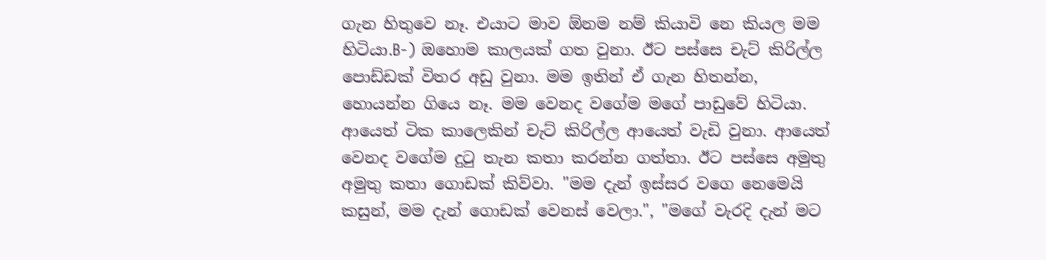ගැන හිතුවෙ නෑ. එයාට මාව ඕනම නම් කියාවි නෙ කියල මම හිටියා.B-) ඔහොම කාලයක් ගත වුනා. ඊට පස්සෙ චැට් කිරිල්ල පොඩ්ඩක් විතර අඩු වුනා. මම ඉතින් ඒ ගැන හිතන්න, හොයන්න ගියෙ නෑ. මම වෙනද වගේම මගේ පාඩුවේ හිටියා. ආයෙත් ටික කාලෙකින් චැට් කිරිල්ල ආයෙත් වැඩි වුනා. ආයෙත් වෙනද වගේම දුටු තැන කතා කරන්න ගත්තා. ඊට පස්සෙ අමුතු අමුතු කතා ගොඩක් කිව්වා. "මම දැන් ඉස්සර වගෙ නෙමෙයි කසුන්, මම දැන් ගොඩක් වෙනස් වෙලා.", "මගේ වැරදි දැන් මට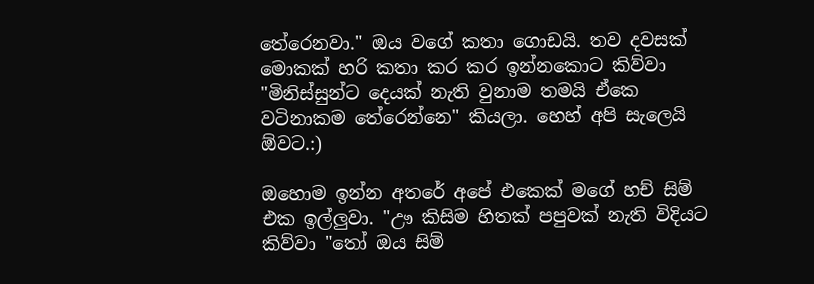තේරෙනවා." ඔය වගේ කතා ගොඩයි. තව දවසක් මොකක් හරි කතා කර කර ඉන්නකොට කිව්වා "මිනිස්සුන්ට දෙයක් නැති වුනාම තමයි ඒකෙ වටිනාකම තේරෙන්නෙ" කියලා. හෙහ් අපි සැලෙයි ඕවට.:)

ඔහොම ඉන්න අතරේ අපේ එකෙක් මගේ හච් සිම් එක ඉල්ලුවා. "ඌ කිසිම හිතක් පපුවක් නැති විදියට කිව්වා "තෝ ඔය සිම්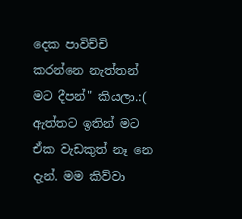දෙක පාවිච්චි කරන්නෙ නැත්තන් මට දීපන්" කියලා.:( ඇත්තට ඉතින් මට ඒක වැඩකුත් නෑ නෙ දැන්. මම කිව්වා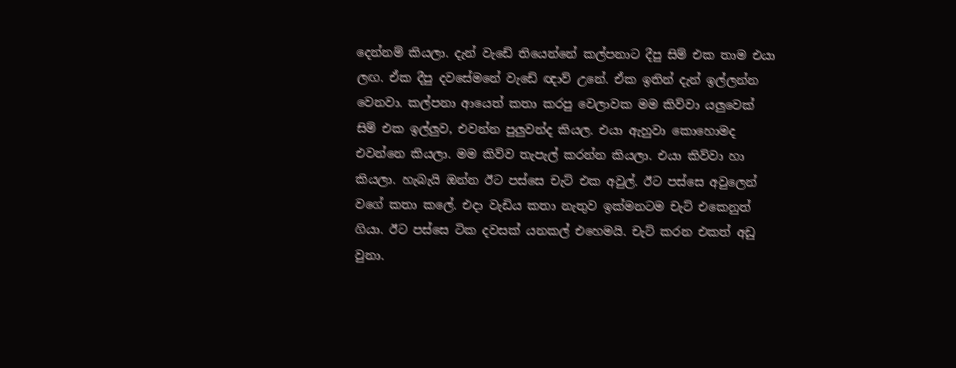දෙන්නම් කියලා. දැන් වැඩේ තියෙන්නේ කල්පනාට දීපු සිම් එක තාම එයා ලඟ. ඒක දීපු දවසේමනේ වැඩේ ඥාව් උනේ. ඒක ඉතින් දැන් ඉල්ලන්න වෙනවා. කල්පනා ආයෙත් කතා කරපු වෙලාවක මම කිව්වා යලුවෙක් සිම් එක ඉල්ලුව, එවන්න පුලුවන්ද කියල. එයා ඇහුවා කොහොමද එවන්නෙ කියලා. මම කිව්ව තැපැල් කරන්න කියලා. එයා කිව්වා හා කියලා. හැබැයි ඔන්න ඊට පස්සෙ චැට් එක අවුල්. ඊට පස්සෙ අවුලෙන් වගේ කතා කලේ. එදා වැඩිය කතා නැතුව ඉක්මනටම චැට් එකෙනුත් ගියා. ඊට පස්සෙ ටික දවසක් යනකල් එහෙමයි. චැට් කරන එකත් අඩු වුනා.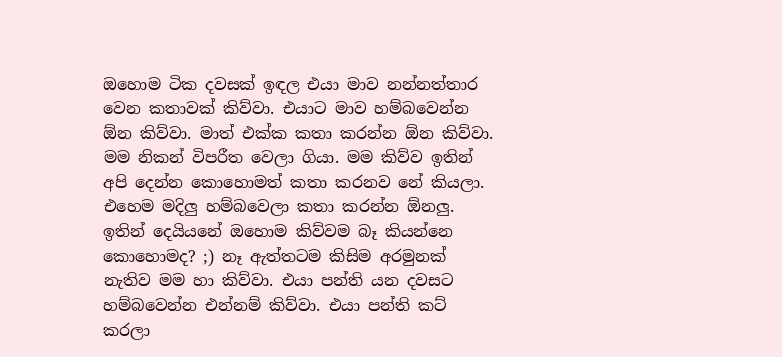ඔහොම ටික දවසක් ඉඳල එයා මාව නන්නත්තාර වෙන කතාවක් කිව්වා. එයාට මාව හම්බවෙන්න ඕන කිව්වා. මාත් එක්ක කතා කරන්න ඕන කිව්වා. මම නිකන් විපරීත වෙලා ගියා. මම කිව්ව ඉතින් අපි දෙන්න කොහොමත් කතා කරනව නේ කියලා. එහෙම මදිලු හම්බවෙලා කතා කරන්න ඕනලු. ඉතින් දෙයියනේ ඔහොම කිව්වම බෑ කියන්නෙ කොහොමද? ;) නෑ ඇත්තටම කිසිම අරමුනක් නැතිව මම හා කිව්වා. එයා පන්ති යන දවසට හම්බවෙන්න එන්නම් කිව්වා. එයා පන්ති කට් කරලා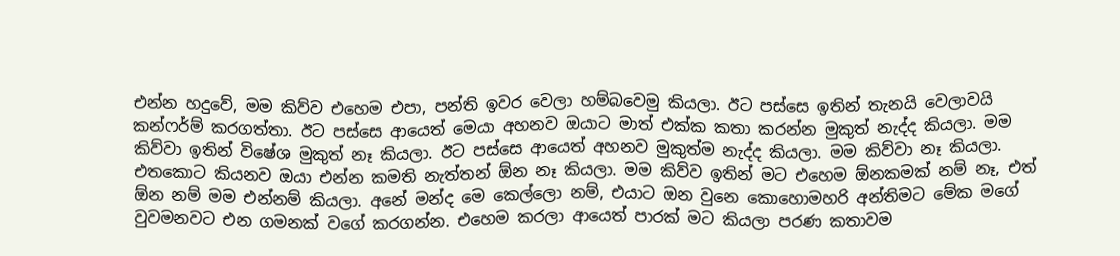එන්න හදුවේ, මම කිව්ව එහෙම එපා, පන්ති ඉවර වෙලා හම්බවෙමු කියලා. ඊට පස්සෙ ඉතින් තැනයි වෙලාවයි කන්ෆර්ම් කරගත්තා. ඊට පස්සෙ ආයෙත් මෙයා අහනව ඔයාට මාත් එක්ක කතා කරන්න මුකුත් නැද්ද කියලා. මම කිව්වා ඉතින් විෂේශ මුකුත් නෑ කියලා. ඊට පස්සෙ ආයෙත් අහනව මුකුත්ම නැද්ද කියලා. මම කිව්වා නෑ කියලා. එතකොට කියනව ඔයා එන්න කමති නැත්තන් ඕන නෑ කියලා. මම කිව්ව ඉතින් මට එහෙම ඕනකමක් නම් නෑ, එත් ඕන නම් මම එන්නම් කියලා. අනේ මන්ද මෙ කෙල්ලො නම්, එයාට ඔන වුනෙ කොහොමහරි අන්තිමට මේක මගේ වුවමනවට එන ගමනක් වගේ කරගන්න. එහෙම කරලා ආයෙත් පාරක් මට කියලා පරණ කතාවම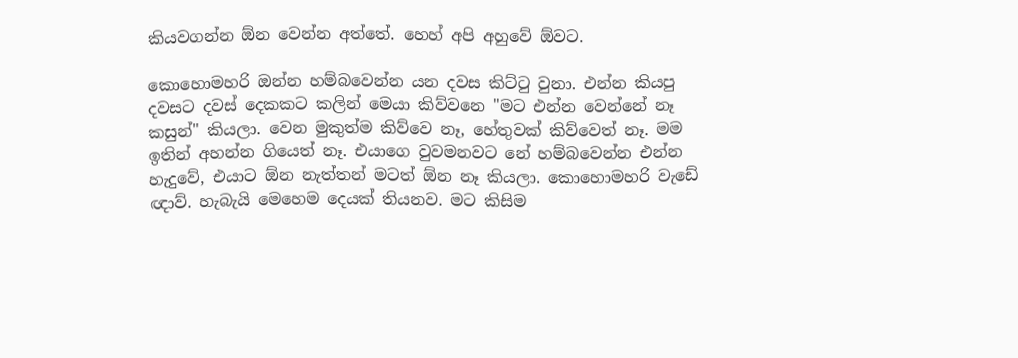කියවගන්න ඕන වෙන්න අත්තේ. හෙහ් අපි අහුවේ ඕවට.

කොහොමහරි ඔන්න හම්බවෙන්න යන දවස කිට්ටු වුනා. එන්න කියපු දවසට දවස් දෙකකට කලින් මෙයා කිව්වනෙ "මට එන්න වෙන්නේ නෑ කසුන්" කියලා. වෙන මුකුත්ම කිව්වෙ නෑ, හේතුවක් කිව්වෙත් නෑ. මම ඉතින් අහන්න ගියෙත් නෑ. එයාගෙ වුවමනවට නේ හම්බවෙන්න එන්න හැදුවේ, එයාට ඕන නැත්තන් මටත් ඕන නෑ කියලා. කොහොමහරි වැඩේ ඥාව්. හැබැයි මෙහෙම දෙයක් තියනව. මට කිසිම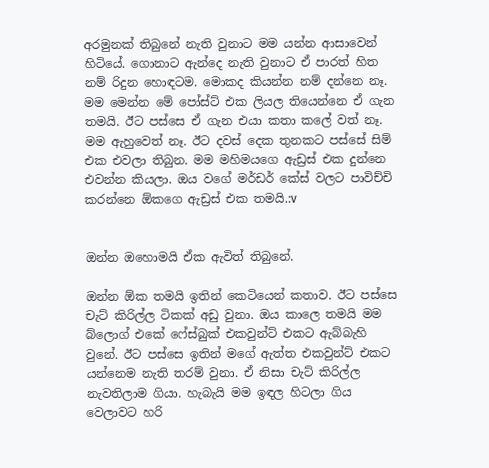අරමුනක් තිබුනේ නැති වුනාට මම යන්න ආසාවෙන් හිටියේ. ගොනාට ඇන්දෙ නැති වුනාට ඒ පාරත් හිත නම් රිදුන හොඳටම. මොකද කියන්න නම් දන්නෙ නෑ. මම මෙන්න මේ පෝස්ට් එක ලියල තියෙන්නෙ ඒ ගැන තමයි. ඊට පස්සෙ ඒ ගැන එයා කතා කලේ වත් නෑ. මම ඇහුවෙත් නෑ. ඊට දවස් දෙක තුනකට පස්සේ සිම් එක එවලා තිබුන. මම මහිමයගෙ ඇඩ්‍රස් එක දුන්නෙ එවන්න කියලා. ඔය වගේ මර්ඩර් කේස් වලට පාවිච්චි කරන්නෙ ඕකගෙ ඇඩ්‍රස් එක තමයි.:v


ඔන්න ඔහොමයි ඒක ඇවිත් තිබුනේ.

ඔන්න ඕක තමයි ඉතින් කෙටියෙන් කතාව. ඊට පස්සෙ චැට් කිරිල්ල ටිකක් අඩු වුනා. ඔය කාලෙ තමයි මම බ්ලොග් එකේ ෆේස්බුක් එකවුන්ට් එකට ඇබ්බැහි වුනේ. ඊට පස්සෙ ඉතින් මගේ ඇත්ත එකවුන්ට් එකට යන්නෙම නැති තරම් වුනා. ඒ නිසා චැට් කිරිල්ල නැවතිලාම ගියා. හැබැයි මම ඉඳල හිටලා ගිය වෙලාවට හරි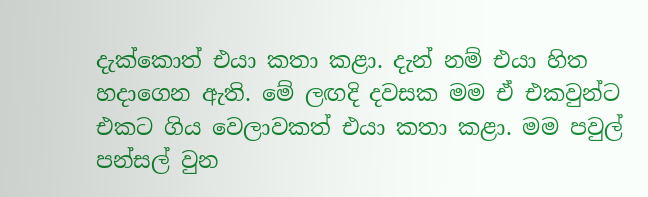දැක්කොත් එයා කතා කළා. දැන් නම් එයා හිත හදාගෙන ඇති. මේ ලඟදි දවසක මම ඒ එකවුන්ට එකට ගිය වෙලාවකත් එයා කතා කළා. මම පවුල් පන්සල් වුන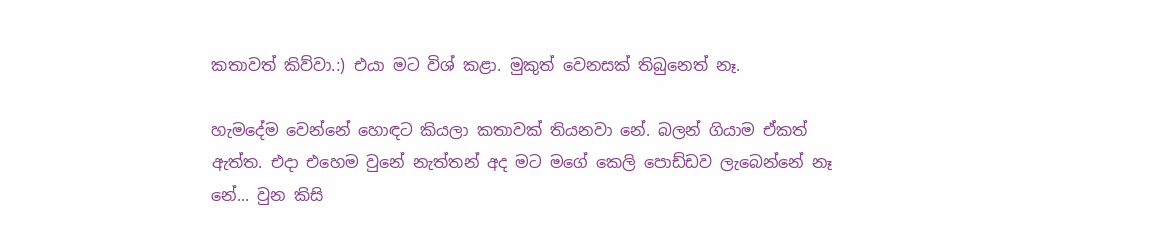කතාවත් කිව්වා.:) එයා මට විශ් කළා. මුකුත් වෙනසක් තිබුනෙත් නෑ.

හැමදේම වෙන්නේ හොඳට කියලා කතාවක් තියනවා නේ. බලන් ගියාම ඒකත් ඇත්ත. එදා එහෙම වුනේ නැත්තන් අද මට මගේ කෙලි පොඩ්ඩව ලැබෙන්නේ නෑ නේ... වුන කිසි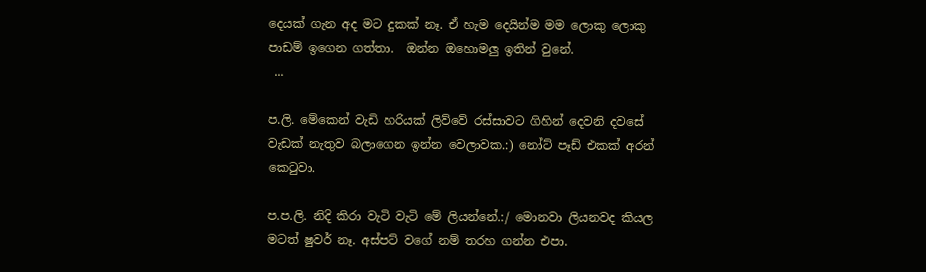දෙයක් ගැන අද මට දුකක් නෑ. ඒ හැම දෙයින්ම මම ලොකු ලොකු පාඩම් ඉගෙන ගත්තා.  ඔන්න ඔහොමලු ඉතින් වුනේ.
 ...

ප.ලි. මේකෙන් වැඩි හරියක් ලිව්වේ රස්සාවට ගිහින් දෙවනි දවසේ වැඩක් නැතුව බලාගෙන ඉන්න වෙලාවක.:) නෝට් පෑඩ් එකක් අරන් කෙටුවා.

ප.ප.ලි. නිදි කිරා වැටි වැටි මේ ලියන්නේ.:/ මොනවා ලියනවද කියල මටත් ෂුවර් නෑ. අස්පට් වගේ නම් තරහ ගන්න එපා.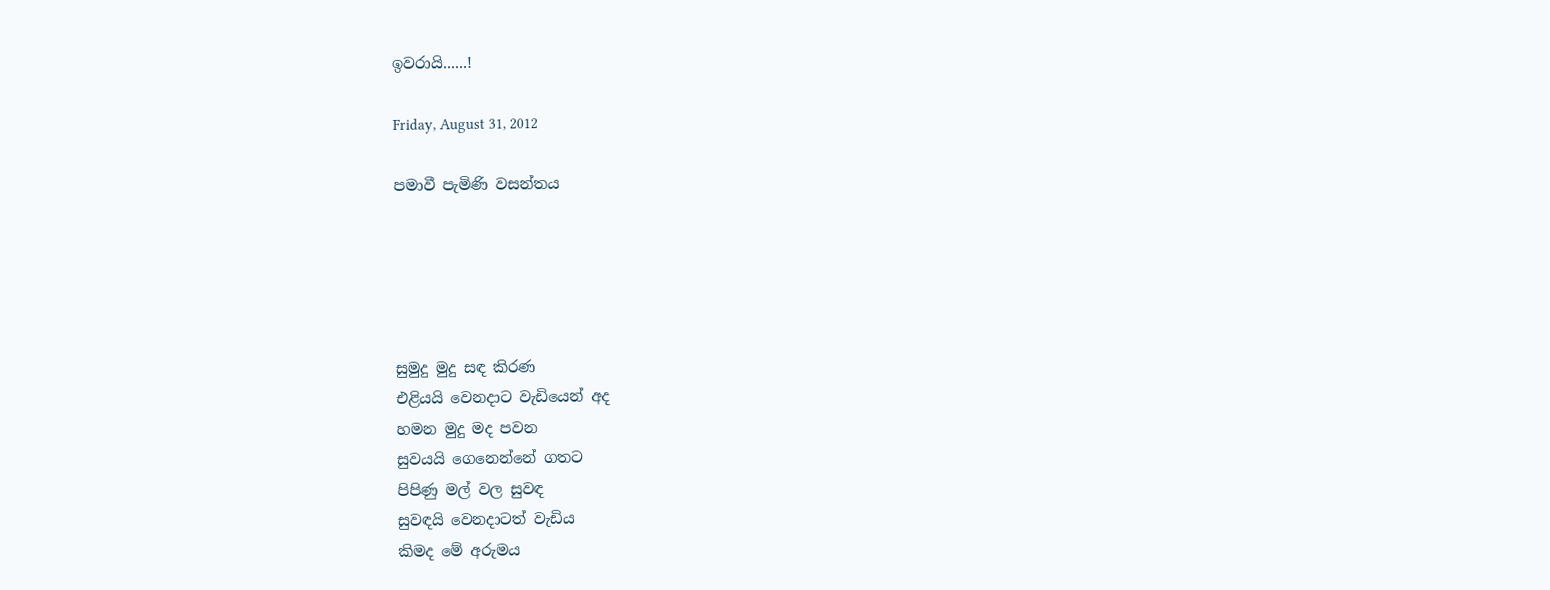ඉවරායි......!

Friday, August 31, 2012

පමාවී පැමිණි වසන්තය





සුමුදු මුදු සඳ කිරණ
එළියයි වෙනදාට වැඩියෙන් අද
හමන මුදු මද පවන
සුවයයි ගෙනෙන්නේ ගතට
පිපිණු මල් වල සුවඳ
සුවඳයි වෙනදාටත් වැඩිය
කිමද මේ අරුමය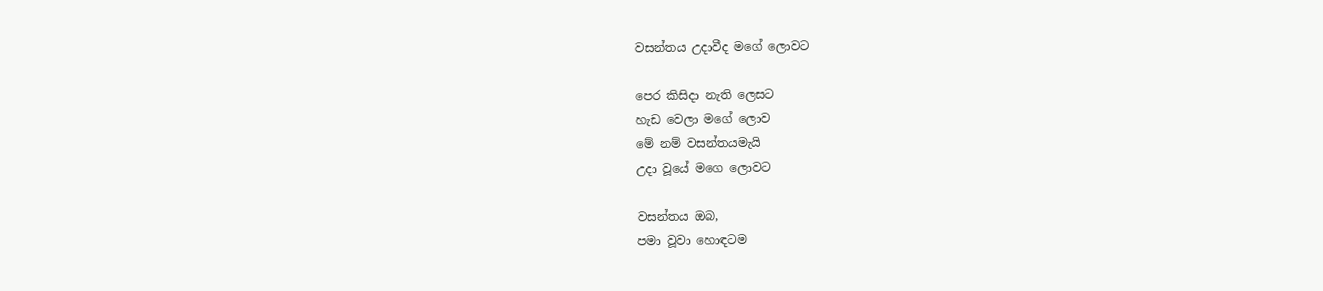වසන්තය උදාවීද මගේ ලොවට

පෙර කිසිදා නැති ලෙසට
හැඩ වෙලා මගේ ලොව
මේ නම් වසන්තයමැයි
උදා වූයේ මගෙ ලොවට

වසන්තය ඔබ,
පමා වූවා හොඳටම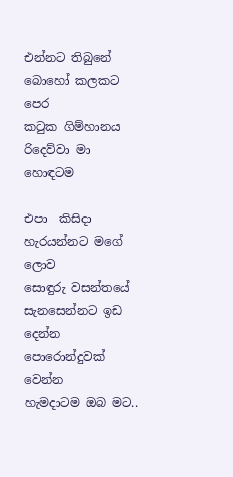එන්නට තිබුනේ
බොහෝ කලකට පෙර
කටුක ගිම්හානය
රිදෙව්වා මා හොඳටම

එපා  කිසිදා
හැරයන්නට මගේ ලොව
සොඳුරු වසන්තයේ
සැනසෙන්නට ඉඩ දෙන්න
පොරොන්දුවක් වෙන්න
හැමදාටම ඔබ මට..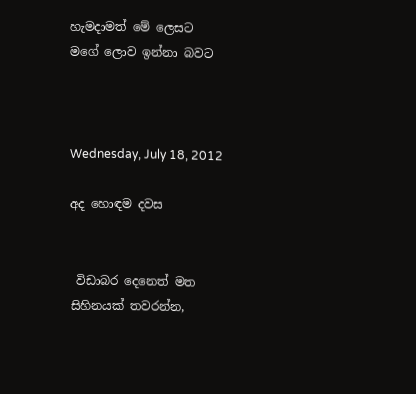හැමදාමත් මේ ලෙසට
මගේ ලොව ඉන්නා බවට



Wednesday, July 18, 2012

අද හොඳම දවස


 විඩාබර දෙනෙත් මත
සිහිනයක් තවරන්න,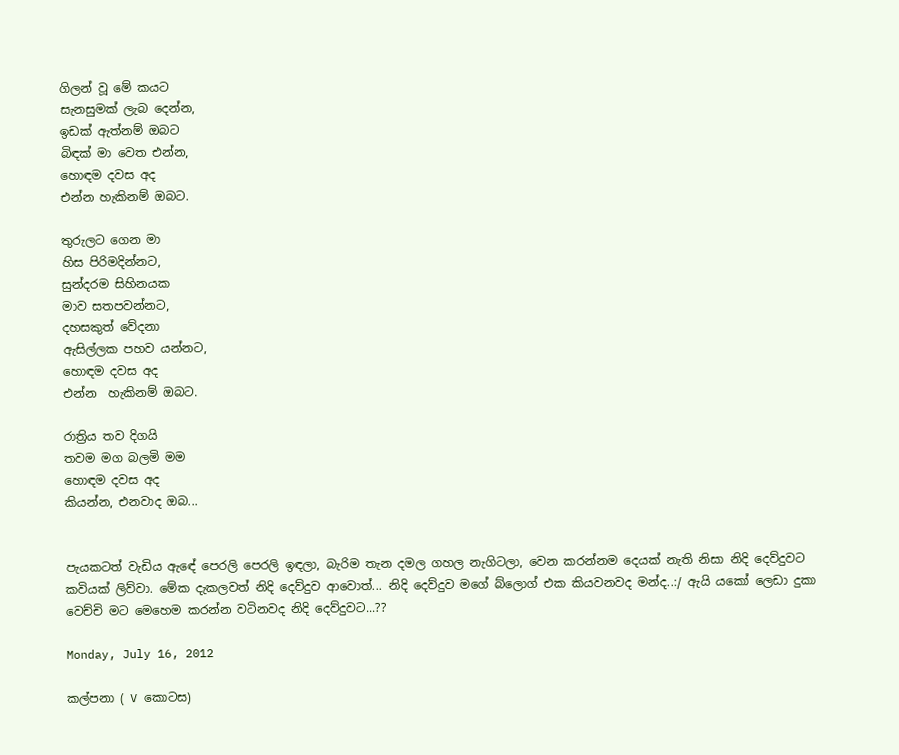ගිලන් වූ මේ කයට
සැනසුමක් ලැබ දෙන්න,
ඉඩක් ඇත්නම් ඔබට
බිඳක් මා වෙත එන්න,
හොඳම දවස අද
එන්න හැකිනම් ඔබට.

තුරුලට ගෙන මා
හිස පිරිමදින්නට,
සුන්දරම සිහිනයක
මාව සතපවන්නට,
දහසකුත් වේදනා
ඇසිල්ලක පහව යන්නට,
හොඳම දවස අද
එන්න  හැකිනම් ඔබට.

රාත්‍රිය තව දිගයි
තවම මග බලමි මම
හොඳම දවස අද
කියන්න, එනවාද ඔබ...


පැයකටත් වැඩිය ඇඳේ පෙරලි පෙරලි ඉඳලා, බැරිම තැන දමල ගහල නැගිටලා, වෙන කරන්නම දෙයක් නැති නිසා නිදි දෙව්දුවට කවියක් ලිව්වා. මේක දැකලවත් නිදි දෙව්දුව ආවොත්... නිදි දෙව්දුව මගේ බ්ලොග් එක කියවනවද මන්ද..:/ ඇයි යකෝ ලෙඩා දුකා වෙච්චි මට මෙහෙම කරන්න වටිනවද නිදි දෙව්දුවට...??

Monday, July 16, 2012

කල්පනා ( V කොටස)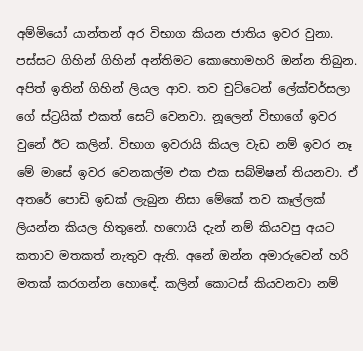අම්මියෝ යාන්තන් අර විභාග කියන ජාතිය ඉවර වුනා. පස්සට ගිහින් ගිහින් අන්තිමට කොහොමහරි ඔන්න තිබුන. අපිත් ඉතින් ගිහින් ලියල ආව. තව චුට්ටෙන් ලේක්චර්සලා ගේ ස්ට්‍රයික් එකත් සෙට් වෙනවා. නූලෙන් විභාගේ ඉවර වුනේ ඊට කලින්. විභාග ඉවරායි කියල වැඩ නම් ඉවර නෑ මේ මාසේ ඉවර වෙනකල්ම එක එක සබ්මිෂන් තියනවා. ඒ අතරේ පොඩි ඉඩක් ලැබුන නිසා මේකේ තව කෑල්ලක් ලියන්න කියල හිතුනේ. හෆොයි දැන් නම් කියවපු අයට කතාව මතකත් නැතුව ඇති. අනේ ඔන්න අමාරුවෙන් හරි මතක් කරගන්න හොඳේ. කලින් කොටස් කියවනවා නම්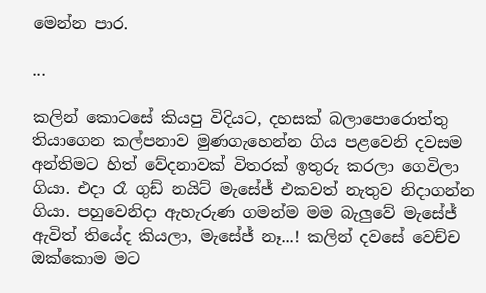මෙන්න පාර.

...

කලින් කොටසේ කියපු විදියට, දහසක් බලාපොරොත්තු තියාගෙන කල්පනාව මුණගැහෙන්න ගිය පළවෙනි දවසම අන්තිමට හිත් වේදනාවක් විතරක් ඉතුරු කරලා ගෙවිලා ගියා. එදා රෑ ගුඩ් නයිට් මැසේජ් එකවත් නැතුව නිදාගන්න ගියා. පහුවෙනිදා ඇහැරුණ ගමන්ම මම බැලුවේ මැසේජ් ඇවිත් තියේද කියලා, මැසේජ් නෑ...! කලින් දවසේ වෙච්ච ඔක්කොම මට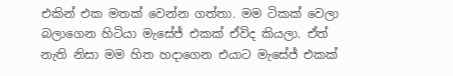එකින් එක මතක් වෙන්න ගත්තා. මම ටිකක් වෙලා බලාගෙන හිටියා මැසේජ් එකක් ඒවිද කියලා. ඒත් නැති නිසා මම හිත හදාගෙන එයාට මැසේජ් එකක්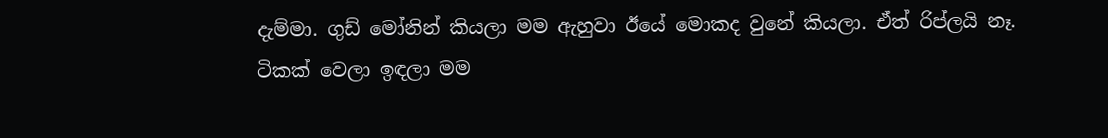දැම්මා. ගුඩ් මෝනින් කියලා මම ඇහුවා ඊයේ මොකද වුනේ කියලා. ඒත් රිප්ලයි නෑ. ටිකක් වෙලා ඉඳලා මම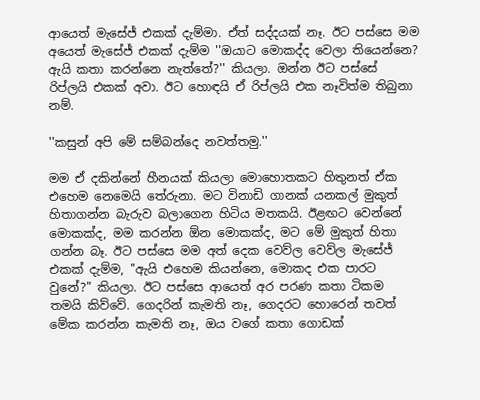ආයෙත් මැසේජ් එකක් දැම්මා. ඒත් සද්දයක් නෑ. ඊට පස්සෙ මම අයෙත් මැසේජ් එකක් දැම්ම ''ඔයාට මොකද්ද වෙලා තියෙන්නෙ? ඇයි කතා කරන්නෙ නැත්තේ?'' කියලා. ඔන්න ඊට පස්සේ රිප්ලයි එකක් අවා. ඊට හොඳයි ඒ රිප්ලයි එක නෑවිත්ම තිබුනා නම්.

''කසුන් අපි මේ සම්බන්දෙ නවත්තමු.''

මම ඒ දකින්නේ හීනයක් කියලා මොහොතකට හිතුනත් ඒක එහෙම නෙමෙයි තේරුනා. මට විනාඩි ගානක් යනකල් මුකුත් හිතාගන්න බැරුව බලාගෙන හිටිය මතකයි. ඊළඟට වෙන්නේ මොකක්ද, මම කරන්න ඕන මොකක්ද, මට මේ මුකුත් හිතා ගන්න බෑ. ඊට පස්සෙ මම අත් දෙක වෙව්ල වෙව්ල මැසේජ් එකක් දැම්ම, ''ඇයි එහෙම කියන්නෙ, මොකද එක පාරට වුනේ?" කියලා. ඊට පස්සෙ ආයෙත් අර පරණ කතා ටිකම තමයි කිව්වේ. ගෙදරින් කැමති නෑ, ගෙදරට හොරෙන් තවත් මේක කරන්න කැමති නෑ, ඔය වගේ කතා ගොඩක්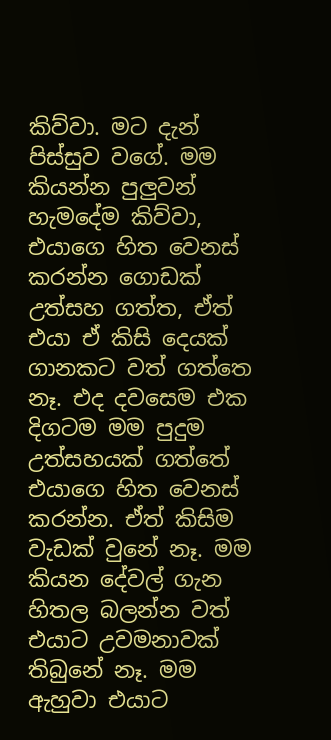කිව්වා. මට දැන් පිස්සුව වගේ. මම කියන්න පුලුවන් හැමදේම කිව්වා, එයාගෙ හිත වෙනස් කරන්න ගොඩක් උත්සහ ගත්ත, ඒත් එයා ඒ කිසි දෙයක් ගානකට වත් ගත්තෙ නෑ. එද දවසෙම එක දිගටම මම පුදුම උත්සහයක් ගත්තේ එයාගෙ හිත වෙනස් කරන්න. ඒත් කිසිම වැඩක් වුනේ නෑ. මම කියන දේවල් ගැන හිතල බලන්න වත් එයාට උවමනාවක් තිබුනේ නෑ. මම ඇහුවා එයාට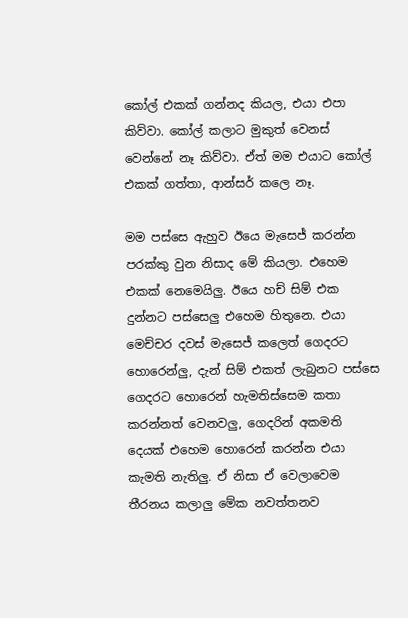කෝල් එකක් ගන්නද කියල, එයා එපා කිව්වා. කෝල් කලාට මුකුත් වෙනස් වෙන්නේ නෑ කිව්වා. ඒත් මම එයාට කෝල් එකක් ගත්තා, ආන්සර් කලෙ නෑ.

මම පස්සෙ ඇහුව ඊයෙ මැසෙජ් කරන්න පරක්කු වුන නිසාද මේ කියලා. එහෙම එකක් නෙමෙයිලු. ඊයෙ හච් සිම් එක දුන්නට පස්සෙලු එහෙම හිතුනෙ. එයා මෙච්චර දවස් මැසෙජ් කලෙත් ගෙදරට හොරෙන්ලු, දැන් සිම් එකත් ලැබුනට පස්සෙ ගෙදරට හොරෙන් හැමතිස්සෙම කතා කරන්නත් වෙනවලු, ගෙදරින් අකමති දෙයක් එහෙම හොරෙන් කරන්න එයා කැමති නැතිලු. ඒ නිසා ඒ වෙලාවෙම තීරනය කලාලු මේක නවත්තනව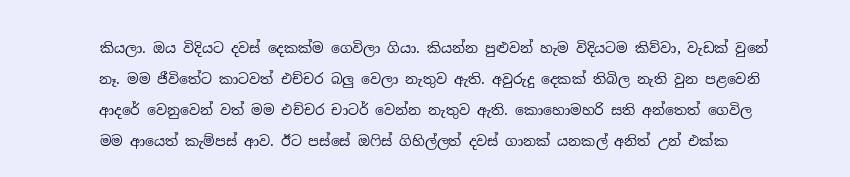කියලා. ඔය විදියට දවස් දෙකක්ම ගෙවිලා ගියා. කියන්න පුළුවන් හැම විදියටම කිව්වා, වැඩක් වුනේ නෑ. මම ජීවිතේට කාටවත් එච්චර බලු වෙලා නැතුව ඇති. අවුරුදු දෙකක් තිබිල නැති වුන පළවෙනි ආදරේ වෙනුවෙන් වත් මම එච්චර චාටර් වෙන්න නැතුව ඇති. කොහොමහරි සති අන්තෙත් ගෙවිල මම ආයෙත් කැම්පස් ආව. ඊට පස්සේ ඔෆිස් ගිහිල්ලත් දවස් ගානක් යනකල් අනිත් උන් එක්ක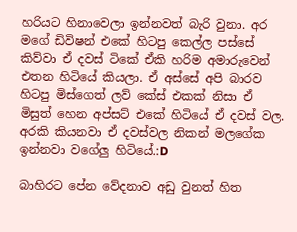හරියට හිනාවෙලා ඉන්නවත් බැරි වුනා. අර මගේ ඩිවිෂන් එකේ හිටපු කෙල්ල පස්සේ කිව්වා ඒ දවස් ටිකේ ඒකි හරිම අමාරුවෙන් එතන හිටියේ කියලා. ඒ අස්සේ අපි බාරව හිටපු මිස්ගෙත් ලව් කේස් එකක් නිසා ඒ මිසුත් හෙන අප්සට් එකේ හිටියේ ඒ දවස් වල. අරකි කියනවා ඒ දවස්වල නිකන් මලගේක ඉන්නවා වගේලු හිටියේ.:D

බාහිරට පේන වේදනාව අඩු වුනත් හිත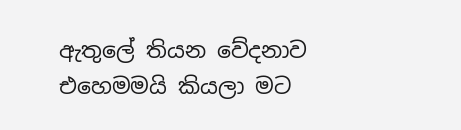ඇතුලේ තියන වේදනාව එහෙමමයි කියලා මට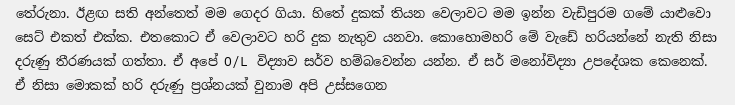තේරුනා. ඊළඟ සති අන්තෙත් මම ගෙදර ගියා. හිතේ දුකක් තියන වෙලාවට මම ඉන්න වැඩිපුරම ගමේ යාළුවො සෙට් එකත් එක්ක. එතකො‍ට ඒ වෙලාවට හරි දුක නැතුව යනවා. කොහොමහරි මේ වැඩේ හරියන්නේ නැති නිසා දරුණු තීරණයක් ගත්තා. ඒ අපේ O/L විද්‍යාව සර්ව හම්බවෙන්න යන්න. ඒ සර් මනෝවිද්‍යා උපදේශක කෙනෙක්. ඒ නිසා මොකක් හරි දරුණු ප්‍රශ්නයක් වුනාම අපි උස්සගෙන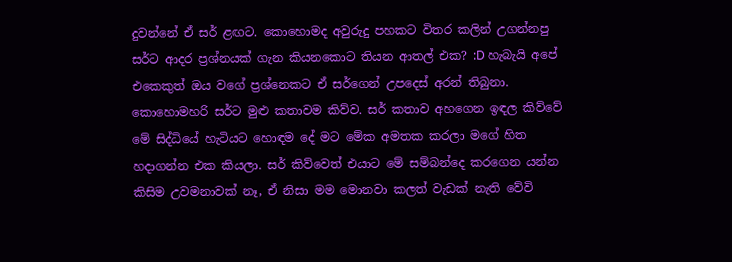දුවන්නේ ඒ සර් ළඟට. කොහොමද අවුරුදු පහකට විතර කලින් උගන්නපු සර්ට ආදර ප්‍රශ්නයක් ගැන කියනකොට තියන ආතල් එක? :D හැබැයි අපේ එකෙකුත් ඔය වගේ ප්‍රශ්නෙකට ඒ සර්ගෙන් උපදෙස් අරන් තිබුනා. කොහොමහරි සර්ට මුළු කතාවම කිව්ව. සර් කතාව අහගෙන ඉඳල කිව්වේ මේ සිද්ධියේ හැටියට හොඳම දේ මට මේක අමතක කරලා මගේ හිත හදාගන්න එක කියලා. සර් කිව්වෙත් එයාට මේ සම්බන්දෙ කරගෙන යන්න කිසිම උවමනාවක් නෑ, ඒ නිසා මම මොනවා කලත් වැඩක් නැති වේවි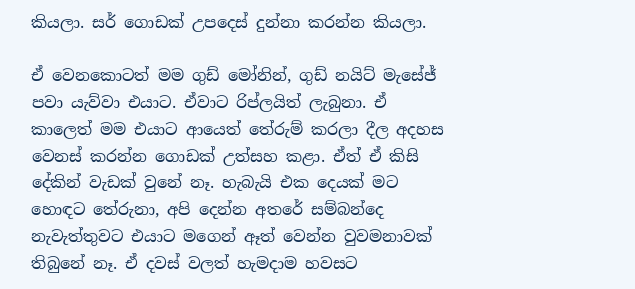කියලා. සර් ගොඩක් උපදෙස් දුන්නා කරන්න කියලා.

ඒ වෙනකොටත් මම ගුඩ් මෝනින්, ගුඩ් නයිට් මැසේජ් පවා යැව්වා එයාට. ඒවාට රිප්ලයිත් ලැබුනා. ඒ කාලෙත් මම එයාට ආයෙත් තේරුම් කරලා දීල අදහස වෙනස් කරන්න ගොඩක් උත්සහ කළා. ඒත් ඒ කිසි දේකින් වැඩක් වුනේ නෑ. හැබැයි එක දෙයක් මට හොඳට තේරුනා, අපි දෙන්න අතරේ සම්බන්දෙ නැවැත්තුවට එයාට මගෙන් ඈත් වෙන්න වුවමනාවක් තිබුනේ නෑ. ඒ දවස් වලත් හැමදාම හවසට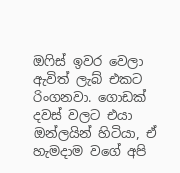ඔෆිස් ඉවර වෙලා ඇවිත් ලැබ් එකට රිංගනවා. ගොඩක් දවස් වලට එයා ඔන්ලයින් හිටියා, ඒ හැමදාම වගේ අපි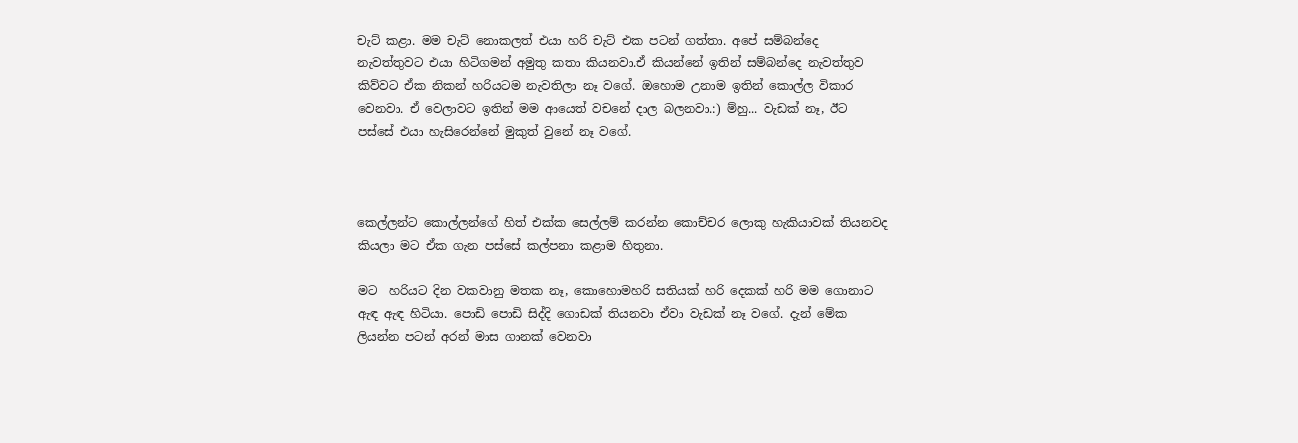චැට් කළා. මම චැට් නොකලත් එයා හරි චැට් එක පටන් ගත්තා. අපේ සම්බන්දෙ නැවත්තුවට එයා හිටිගමන් අමුතු කතා කියනවා.ඒ කියන්නේ ඉතින් සම්බන්දෙ නැවත්තුව කිව්වට ඒක නිකන් හරියටම නැවතිලා නෑ වගේ. ඔහොම උනාම ඉතින් කොල්ල විකාර වෙනවා. ඒ වෙලාවට ඉතින් මම ආයෙත් වචනේ දාල බලනවා.:) ම්හු... වැඩක් නෑ, ඊට පස්සේ එයා හැසිරෙන්නේ මුකුත් වුනේ නෑ වගේ.



කෙල්ලන්ට කොල්ලන්ගේ හිත් එක්ක සෙල්ලම් කරන්න කොච්චර ලොකු හැකියාවක් තියනවද කියලා මට ඒක ගැන පස්සේ කල්පනා කළාම හිතුනා.

මට  හරියට දින වකවානු මතක නෑ, කොහොමහරි සතියක් හරි දෙකක් හරි මම ගොනාට ඇඳ ඇඳ හිටියා. පොඩි පොඩි සිද්දි ගොඩක් තියනවා ඒවා වැඩක් නෑ වගේ. දැන් මේක ලියන්න පටන් අරන් මාස ගානක් වෙනවා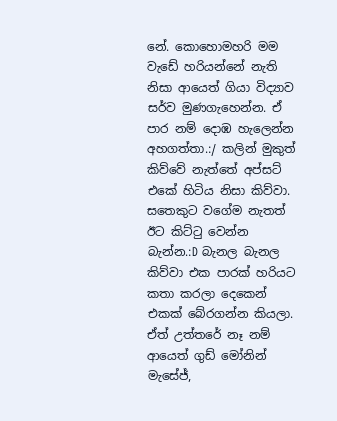නේ. කොහොමහරි මම වැඩේ හරියන්නේ නැති නිසා ආයෙත් ගියා විද්‍යාව සර්ව මුණගැහෙන්න. ඒ පාර නම් දොඹ හැලෙන්න අහගත්තා.:/ කලින් මුකුත් කිව්වේ නැත්තේ අප්සට් එකේ හිටිය නිසා කිව්වා. සතෙකුට වගේම නැතත් ඊට කිට්ටු වෙන්න බැන්න.:D බැනල බැනල කිව්වා එක පාරක් හරියට කතා කරලා දෙකෙන් එකක් බේරගන්න කියලා. ඒත් උත්තරේ නෑ නම් ආයෙත් ගුඩ් මෝනින් මැසේජ්,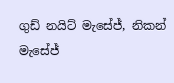ගුඩ් නයිට් මැසේජ්, නිකන් මැසේජ්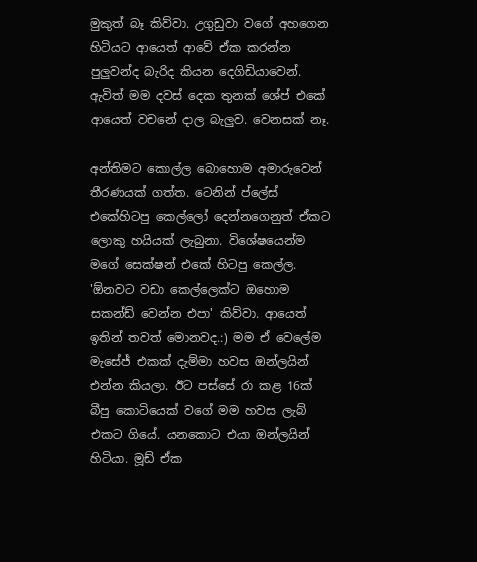මුකුත් බෑ කිව්වා. උගුඩුවා වගේ අහගෙන හිටියට ආයෙත් ආවේ ඒක කරන්න පුලුවන්ද බැරිද කියන දෙගිඩියාවෙන්. ඇවිත් මම දවස් දෙක තුනක් ශේප් එකේ ආයෙත් වචනේ දාල බැලුව. වෙනසක් නෑ.

අන්තිමට කොල්ල බොහොම අමාරුවෙන් තීරණයක් ගත්ත. ටෙනින් ප්ලේස් එකේහිටපු කෙල්ලෝ දෙන්නගෙනුත් ඒකට ලොකු හයියක් ලැබුනා. විශේෂයෙන්ම මගේ සෙක්ෂන් එකේ හිටපු කෙල්ල. 'ඕනවට වඩා කෙල්ලෙක්ට ඔහොම සකන්ඩ් වෙන්න එපා' කිව්වා. ආයෙත් ඉතින් තවත් මොනවද.:) මම ඒ වෙලේම මැසේජ් එකක් දැම්මා හවස ඔන්ලයින් එන්න කියලා. ඊට පස්සේ රා කළ 16ක් බීපු කොටියෙක් වගේ මම හවස ලැබ් එකට ගියේ. යනකොට එයා ඔන්ලයින් හිටියා. මූඩ් ඒක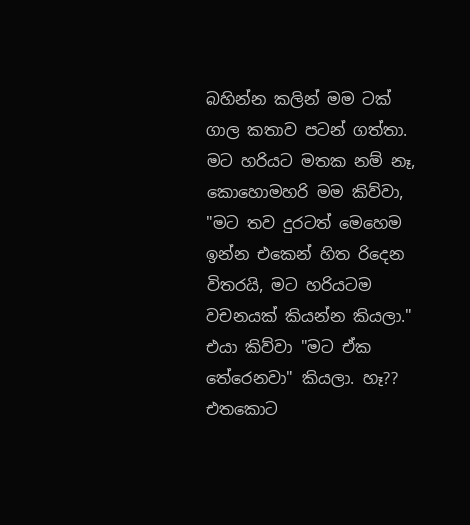බහින්න කලින් මම ටක් ගාල කතාව පටන් ගත්තා. මට හරියට මතක නම් නෑ, කොහොමහරි මම කිව්වා, "මට තව දුරටත් මෙහෙම ඉන්න එකෙන් හිත රිදෙන විතරයි, මට හරියටම වචනයක් කියන්න කියලා." එයා කිව්වා "මට ඒක තේරෙනවා" කියලා. හෑ?? එතකොට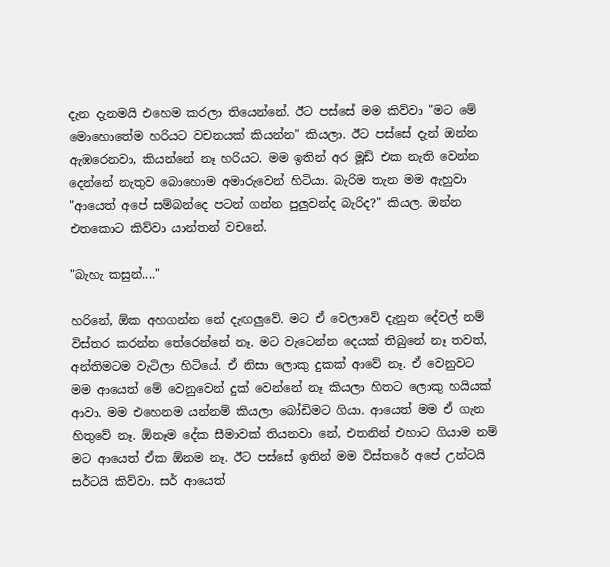දැන දැනමයි එහෙම කරලා තියෙන්නේ. ඊට පස්සේ මම කිව්වා "මට මේ මොහොතේම හරියට වචනයක් කියන්න" කියලා. ඊට පස්සේ දැන් ඔන්න ඇඹරෙනවා, කියන්නේ නෑ හරියට. මම ඉතින් අර මූඩ් එක නැති වෙන්න දෙන්නේ නැතුව බොහොම අමාරුවෙන් හිටියා. බැරිම තැන මම ඇහුවා "ආයෙත් අපේ සම්බන්දෙ පටන් ගන්න පුලුවන්ද බැරිද?" කියල. ඔන්න එතකොට කිව්වා යාන්තන් වචනේ.

"බැහැ කසුන්...."

හරිනේ, ඕක අහගන්න නේ දැඟලුවේ. මට ඒ වෙලාවේ දැනුන දේවල් නම් විස්තර කරන්න තේරෙන්නේ නෑ. මට වැටෙන්න දෙයක් තිබුනේ නෑ තවත්, අන්තිමටම වැටිලා හිටියේ. ඒ නිසා ලොකු දුකක් ආවේ නෑ. ඒ වෙනුවට මම ආයෙත් මේ වෙනුවෙන් දුක් වෙන්නේ නෑ කියලා හිතට ලොකු හයියක් ආවා. මම එහෙනම යන්නම් කියලා බෝඩිමට ගියා. ආයෙත් මම ඒ ගැන හිතුවේ නෑ. ඕනෑම දේක සීමාවක් තියනවා නේ, එතනින් එහාට ගියාම නම් මට ආයෙත් ඒක ඕනම නෑ. ඊට පස්සේ ඉතින් මම විස්තරේ අපේ උන්ටයි සර්ටයි කිව්වා. සර් ආයෙත්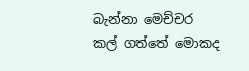බැන්නා මෙච්චර කල් ගත්තේ මොකද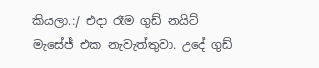කියලා.:/ එදා රෑම ගුඩ් නයිට් මැසේජ් එක නැවැත්තුවා. උදේ ගුඩ්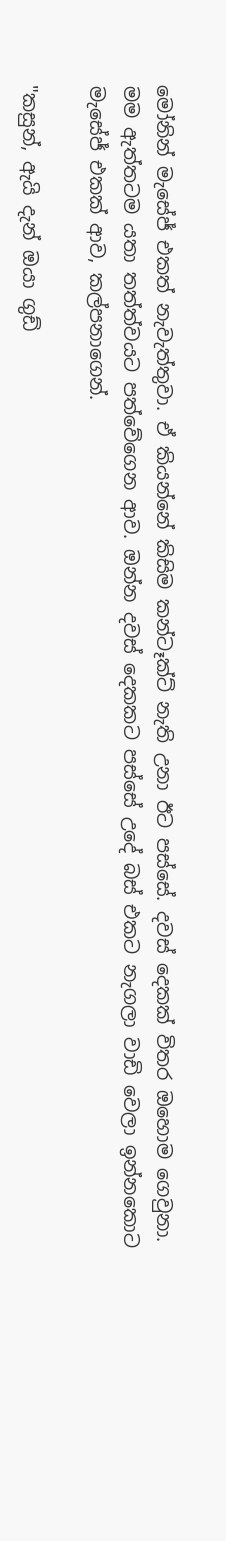මෝනින් මැසේජ් එකත් නැවැත්තුවා. ඒ කියන්නේ කිසිම කන්ටෑක්ට් නැති උනා ඊට පස්සේ. දවස් දෙකක් විතර ඔහොම ගෙවුනා. මම ඇත්තටම යතා තත්ත්වයට පත්වේගෙන ආව. ඔන්න දවස් දෙකකට පස්සේ උදේ බස් එකට නැගලා වාඩි වෙලා ඉන්නකොට මැසේජ් එකක් ආව, කල්පනාගෙන්.

"කසුන්, ඇයි දැන් ඔයා ගුඩ්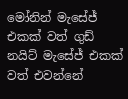මෝනින් මැසේජ් එකක් වත් ගුඩ් නයිට් මැසේජ් එකක් වත් එවන්නේ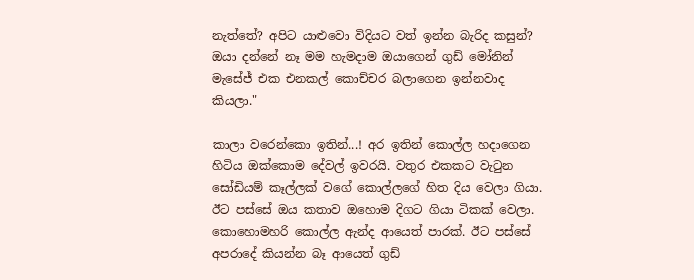නැත්තේ? අපිට යාළුවො විදියට වත් ඉන්න බැරිද කසුන්? ඔයා දන්නේ නෑ මම හැමදාම ඔයාගෙන් ගුඩ් මෝනින් මැසේජ් එක එනකල් කොච්චර බලාගෙන ඉන්නවාද කියලා."

කාලා වරෙන්කො ඉතින්...! අර ඉතින් කොල්ල හදාගෙන හිටිය ඔක්කොම දේවල් ඉවරයි. වතුර එකකට වැටුන සෝඩියම් කෑල්ලක් වගේ කොල්ලගේ හිත දිය වෙලා ගියා. ඊට පස්සේ ඔය කතාව ඔහොම දිගට ගියා ටිකක් වෙලා. කොහොමහරි කොල්ල ඇන්ද ආයෙත් පාරක්. ඊට පස්සේ අපරාදේ කියන්න බෑ ආයෙත් ගුඩ්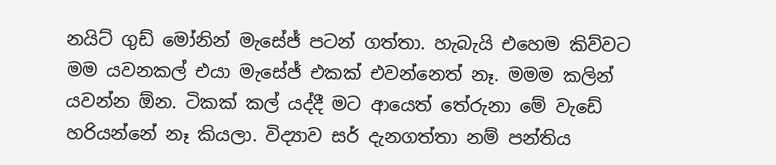නයිට් ගුඩ් මෝනින් මැසේජ් පටන් ගත්තා. හැබැයි එහෙම කිව්වට මම යවනකල් එයා මැසේජ් එකක් එවන්නෙත් නෑ. මමම කලින් යවන්න ඕන. ටිකක් කල් යද්දී මට ආයෙත් තේරුනා මේ වැඩේ හරියන්නේ නෑ කියලා. විද්‍යාව සර් දැනගත්තා නම් පන්තිය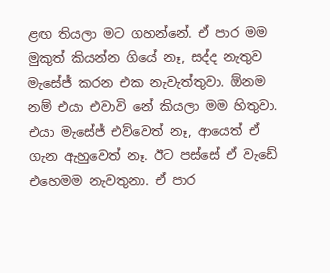ළඟ තියලා මට ගහන්නේ. ඒ පාර මම මුකුත් කියන්න ගියේ නෑ, සද්ද නැතුව මැසේජ් කරන එක නැවැත්තුවා. ඕනම නම් එයා එවාවි නේ කියලා මම හිතුවා. එයා මැසේජ් එව්වෙත් නෑ, ආයෙත් ඒ ගැන ඇහුවෙත් නෑ. ඊට පස්සේ ඒ වැඩේ එහෙමම නැවතුනා. ඒ පාර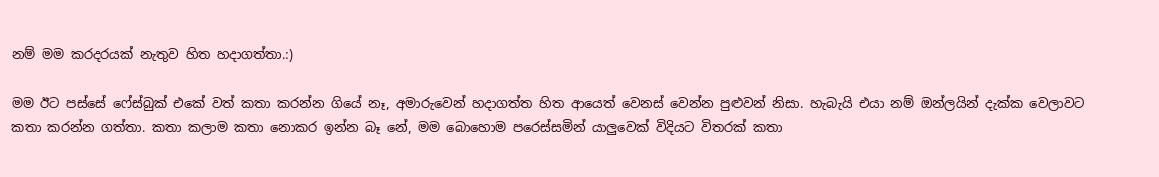නම් මම කරදරයක් නැතුව හිත හදාගත්තා.:)

මම ඊට පස්සේ ෆේස්බුක් එකේ වත් කතා කරන්න ගියේ නෑ, අමාරුවෙන් හදාගත්ත හිත ආයෙත් වෙනස් වෙන්න පුළුවන් නිසා. හැබැයි එයා නම් ඔන්ලයින් දැක්ක වෙලාවට කතා කරන්න ගත්තා. කතා කලාම කතා නොකර ඉන්න බෑ නේ, මම බොහොම පරෙස්සමින් යාලුවෙක් විදියට විතරක් කතා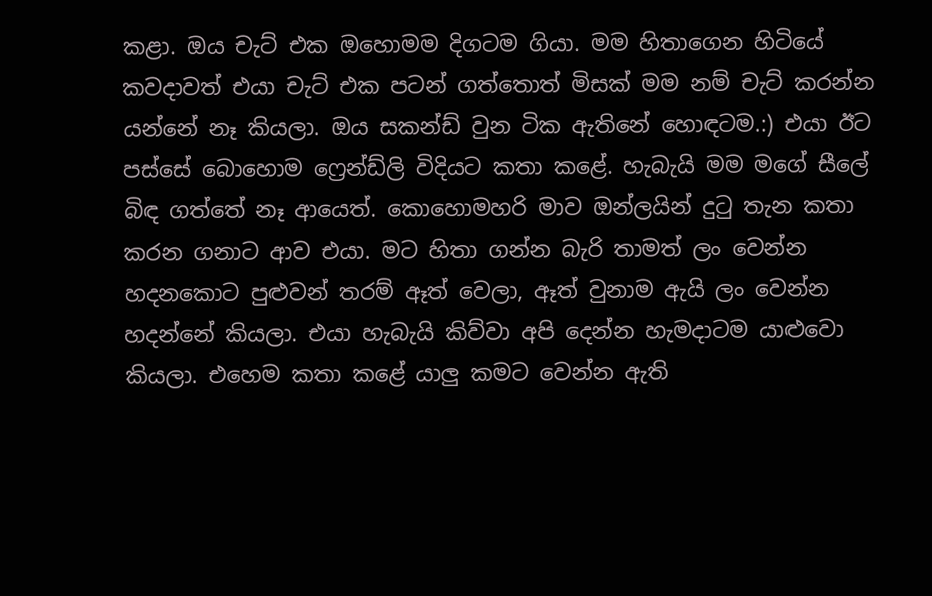කළා. ඔය චැට් එක ඔහොමම දිගටම ගියා. මම හිතාගෙන හිටියේ කවදාවත් එයා චැට් එක පටන් ගත්තොත් මිසක් මම නම් චැට් කරන්න යන්නේ නෑ කියලා. ඔය සකන්ඩ් වුන ටික ඇතිනේ හොඳටම.:) එයා ඊට පස්සේ බොහොම ෆ්‍රෙන්ඩ්ලි විදියට කතා කළේ. හැබැයි මම මගේ සීලේ බිඳ ගත්තේ නෑ ආයෙත්. කොහොමහරි මාව ඔන්ලයින් දුටු තැන කතා කරන ගනාට ආව එයා. මට හිතා ගන්න බැරි තාමත් ලං වෙන්න හදනකොට පුළුවන් තරම් ඈත් වෙලා, ඈත් වුනාම ඇයි ලං වෙන්න හදන්නේ කියලා. එයා හැබැයි කිව්වා අපි දෙන්න හැමදාටම යාළුවො කියලා. එහෙම කතා කළේ යාලු කමට වෙන්න ඇති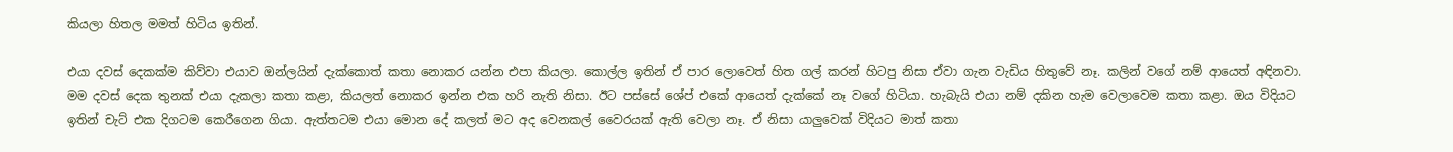කියලා හිතල මමත් හිටිය ඉතින්.

එයා දවස් දෙකක්ම කිව්වා එයාව ඔන්ලයින් දැක්කොත් කතා නොකර යන්න එපා කියලා. කොල්ල ඉතින් ඒ පාර ලොවෙත් හිත ගල් කරන් හිටපු නිසා ඒවා ගැන වැඩිය හිතුවේ නෑ. කලින් වගේ නම් ආයෙත් අඳිනවා. මම දවස් දෙක තුනක් එයා දැකලා කතා කළා, කියලත් නොකර ඉන්න එක හරි නැති නිසා. ඊට පස්සේ ශේප් එකේ ආයෙත් දැක්කේ නෑ වගේ හිටියා. හැබැයි එයා නම් දකින හැම වෙලාවෙම කතා කළා. ඔය විදියට ඉතින් චැට් එක දිගටම කෙරීගෙන ගියා. ඇත්තටම එයා මොන දේ කලත් මට අද වෙනකල් වෛරයක් ඇති වෙලා නෑ. ඒ නිසා යාලුවෙක් විදියට මාත් කතා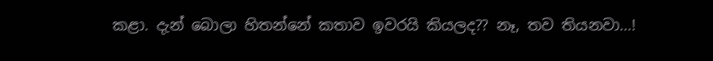කළා. දැන් බොලා හිතන්නේ කතාව ඉවරයි කියලද?? නෑ, තව තියනවා...!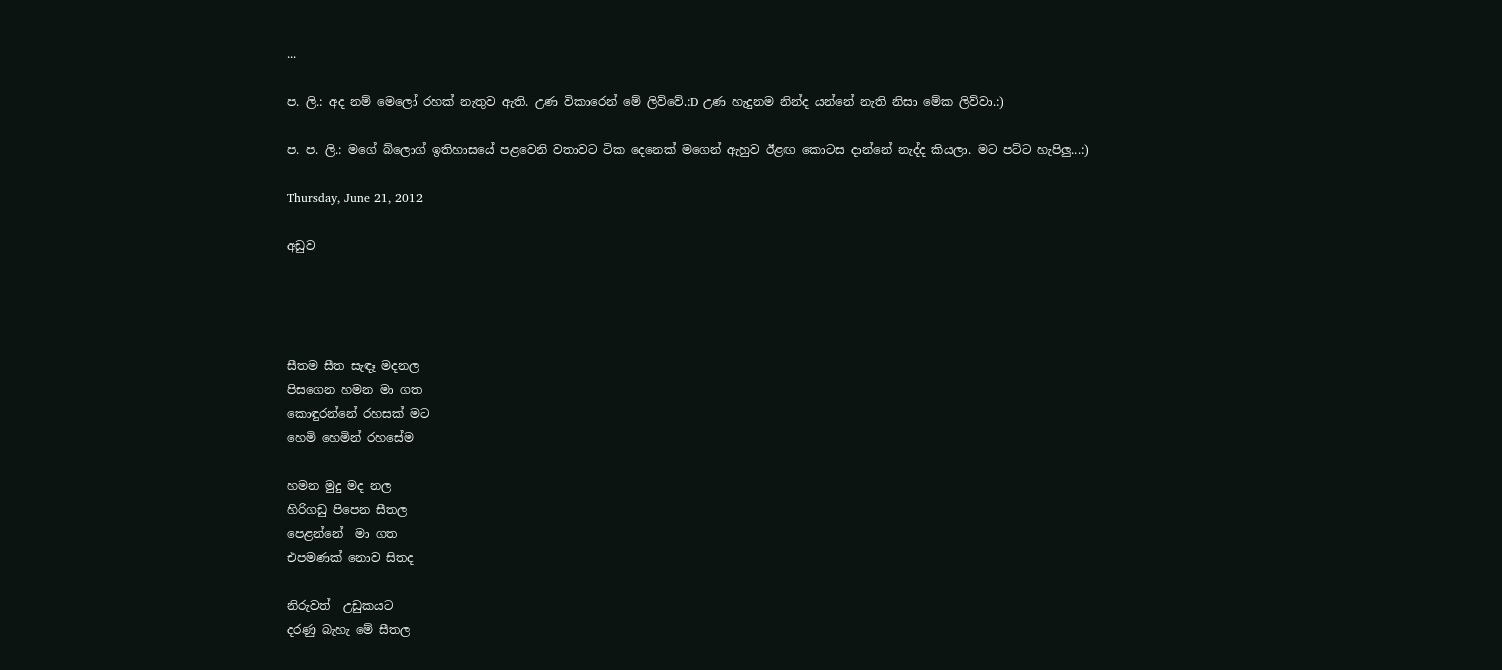...

ප. ලි.: අද නම් මෙලෝ රහක් නැතුව ඇති. උණ විකාරෙන් මේ ලිව්වේ.:D උණ හැදුනම නින්ද යන්නේ නැති නිසා මේක ලිව්වා.:)

ප. ප. ලි.: මගේ බ්ලොග් ඉතිහාසයේ පළවෙනි වතාවට ටික දෙනෙක් මගෙන් ඇහුව ඊළඟ කොටස දාන්නේ නැද්ද කියලා. මට පට්ට හැපිලු...:)

Thursday, June 21, 2012

අඩුව




සීතම සීත සැඳෑ මදනල
පිසගෙන හමන මා ගත
කොඳුරන්නේ රහසක් මට
හෙමි හෙමින් රහසේම

හමන මුදු මද නල
හිරිගඩු පිපෙන සීතල
පෙළන්නේ  මා ගත
එපමණක් නොව සිතද

නිරුවත්  උඩුකයට
දරණු බැහැ මේ සීතල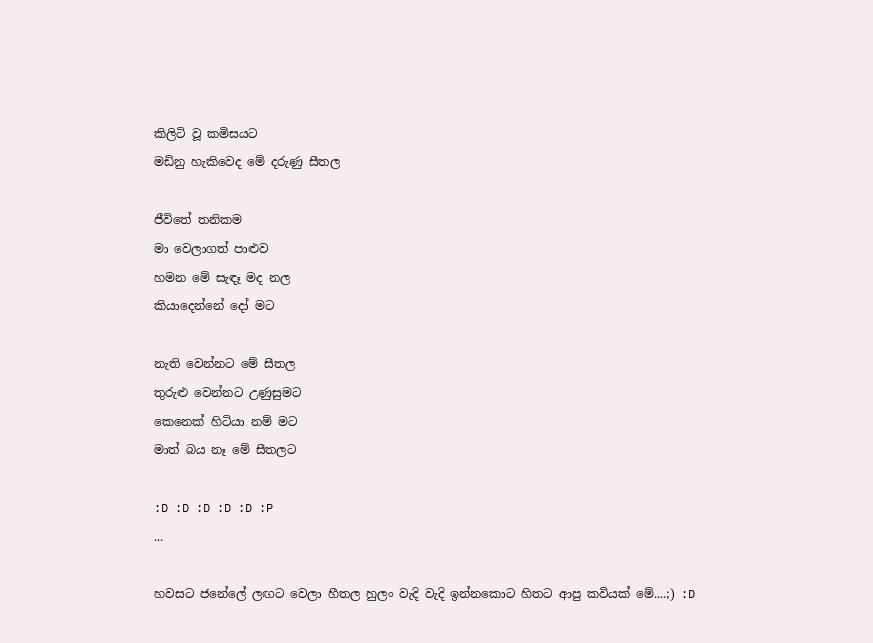කිලිටි වූ කමිසයට
මඩිනු හැකිවෙද මේ දරුණු සීතල

ජීවිතේ තනිකම
මා වෙලාගත් පාළුව
හමන මේ සැඳෑ මද නල
කියාදෙන්නේ දෝ මට

නැති වෙන්නට මේ සීතල
තුරුළු වෙන්නට උණුසුමට
කෙනෙක් හිටියා නම් මට
මාත් බය නෑ මේ සීතලට

:D :D :D :D :D :P
...

හවසට ජනේලේ ලඟට වෙලා හීතල හුලං වැදි වැදි ඉන්නකොට හිතට ආපු කවියක් මේ....;) :D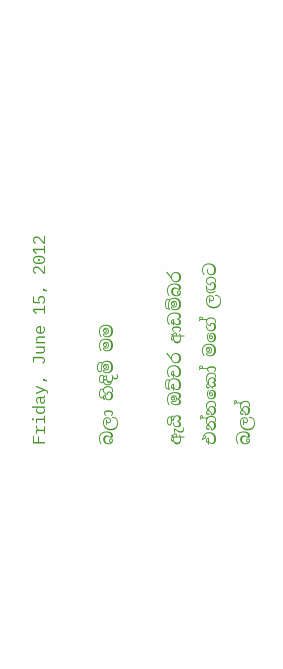Friday, June 15, 2012

බලා හිඳිමි මම

ඇයි ඔච්චර ආඩම්බර
එන්නකෝ මගේ ලඟට
බලන්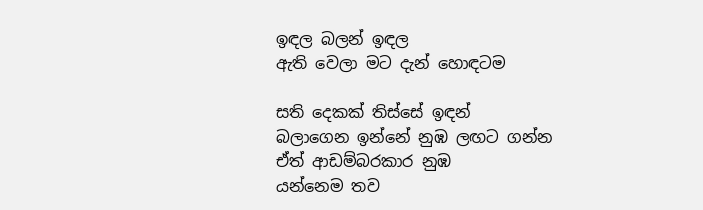ඉඳල බලන් ඉඳල
ඇති වෙලා මට දැන් හොඳටම

සති දෙකක් තිස්සේ ඉඳන්
බලාගෙන ඉන්නේ නුඹ ලඟට ගන්න
ඒත් ආඩම්බරකාර නුඹ
යන්නෙම තව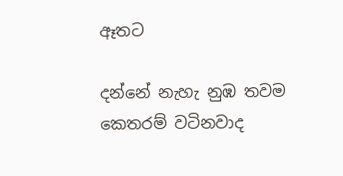ඈතට

දන්නේ නැහැ නුඹ තවම
කෙතරම් වටිනවාද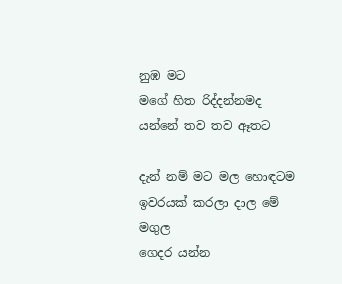නුඹ මට
මගේ හිත රිද්දන්නමද
යන්නේ තව තව ඈතට

දැන් නම් මට මල හොඳටම
ඉවරයක්‌ කරලා දාල මේ මගුල
ගෙදර යන්න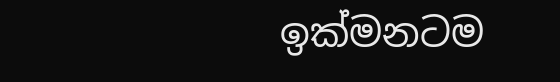ඉක්මනටම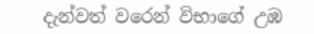දැන්වත් වරෙන් විභාගේ උඹ